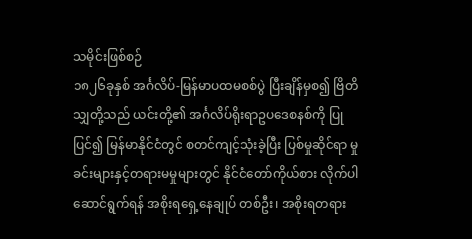သမိုင်းဖြစ်စဉ်
၁၈၂၆ခုနှစ် အင်္ဂလိပ်-မြန်မာပထမစစ်ပွဲ ပြီးချိန်မှစ၍ ဗြိတိသျှတို့သည် ယင်းတို့၏ အင်္ဂလိပ်ရိုးရာဥပဒေစနစ်ကို ပြုပြင်၍ မြန်မာနိုင်ငံတွင် စတင်ကျင့်သုံးခဲ့ပြီး ပြစ်မှုဆိုင်ရာ မှုခင်းများနှင့်တရားမမှုများတွင် နိုင်ငံတော်ကိုယ်စား လိုက်ပါဆောင်ရွက်ရန် အစိုးရရှေ့နေချုပ် တစ်ဦး၊ အစိုးရတရား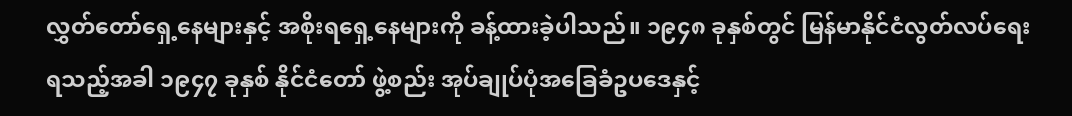လွှတ်တော်ရှေ့နေများနှင့် အစိုးရရှေ့နေများကို ခန့်ထားခဲ့ပါသည်။ ၁၉၄၈ ခုနှစ်တွင် မြန်မာနိုင်ငံလွတ်လပ်ရေးရသည့်အခါ ၁၉၄၇ ခုနှစ် နိုင်ငံတော် ဖွဲ့စည်း အုပ်ချုပ်ပုံအခြေခံဥပဒေနှင့်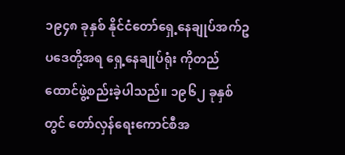၁၉၄၈ ခုနှစ် နိုင်ငံတော်ရှေ့နေချုပ်အက်ဥပဒေတို့အရ ရှေ့နေချုပ်ရုံး ကိုတည်ထောင်ဖွဲ့စည်းခဲ့ပါသည်။ ၁၉၆၂ ခုနှစ်တွင် တော်လှန်ရေးကောင်စီအ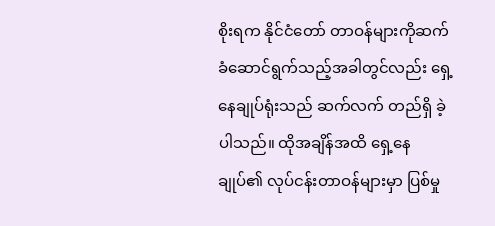စိုးရက နိုင်ငံတော် တာဝန်များကိုဆက်ခံဆောင်ရွက်သည့်အခါတွင်လည်း ရှေ့နေချုပ်ရုံးသည် ဆက်လက် တည်ရှိ ခဲ့ပါသည်။ ထိုအချိန်အထိ ရှေ့နေချုပ်၏ လုပ်ငန်းတာဝန်များမှာ ပြစ်မှု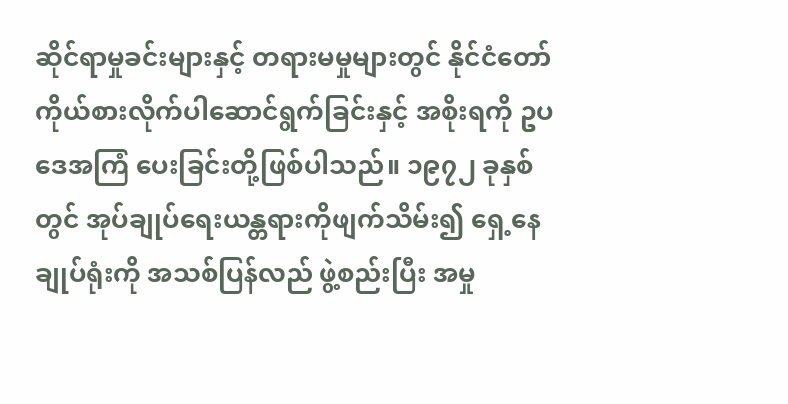ဆိုင်ရာမှုခင်းများနှင့် တရားမမှုများတွင် နိုင်ငံတော်ကိုယ်စားလိုက်ပါဆောင်ရွက်ခြင်းနှင့် အစိုးရကို ဥပဒေအကြံ ပေးခြင်းတို့ဖြစ်ပါသည်။ ၁၉၇၂ ခုနှစ်တွင် အုပ်ချုပ်ရေးယန္တရားကိုဖျက်သိမ်း၍ ရှေ့နေချုပ်ရုံးကို အသစ်ပြန်လည် ဖွဲ့စည်းပြီး အမှု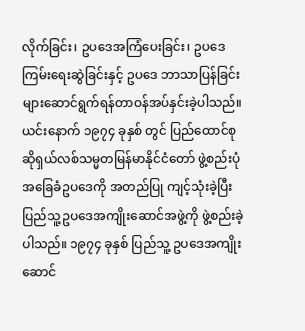လိုက်ခြင်း၊ ဥပဒေအကြံပေးခြင်း၊ ဥပဒေကြမ်းရေးဆွဲခြင်းနှင့် ဥပဒေ ဘာသာပြန်ခြင်းများဆောင်ရွက်ရန်တာဝန်အပ်နှင်းခဲ့ပါသည်။ ယင်းနောက် ၁၉၇၄ ခုနှစ် တွင် ပြည်ထောင်စု ဆိုရှယ်လစ်သမ္မတမြန်မာနိုင်ငံတော် ဖွဲ့စည်းပုံအခြေခံဥပဒေကို အတည်ပြု ကျင့်သုံးခဲ့ပြီး ပြည်သူ့ဥပဒေအကျိုးဆောင်အဖွဲ့ကို ဖွဲ့စည်းခဲ့ပါသည်။ ၁၉၇၄ ခုနှစ် ပြည်သူ့ ဥပဒေအကျိုးဆောင်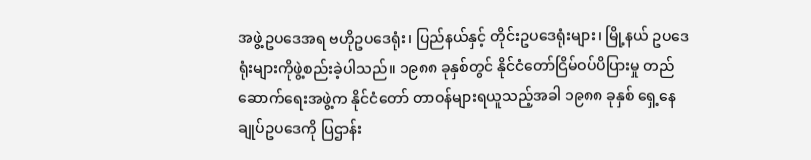အဖွဲ့ဥပဒေအရ ဗဟိုဥပဒေရုံး၊ ပြည်နယ်နှင့် တိုင်းဥပဒေရုံးများ၊ မြို့နယ် ဥပဒေရုံးများကိုဖွဲ့စည်းခဲ့ပါသည်။ ၁၉၈၈ ခုနှစ်တွင် နိုင်ငံတော်ငြိမ်ဝပ်ပိပြားမှု တည်ဆောက်ရေးအဖွဲ့က နိုင်ငံတော် တာဝန်များရယူသည့်အခါ ၁၉၈၈ ခုနှစ် ရှေ့နေချုပ်ဥပဒေကို ပြဌာန်း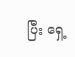ပြီး ရှေ့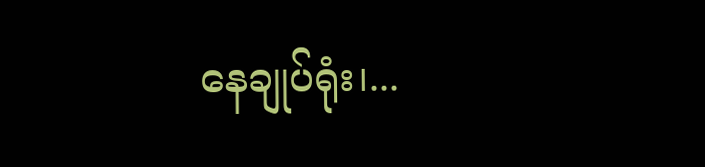နေချုပ်ရုံး၊...